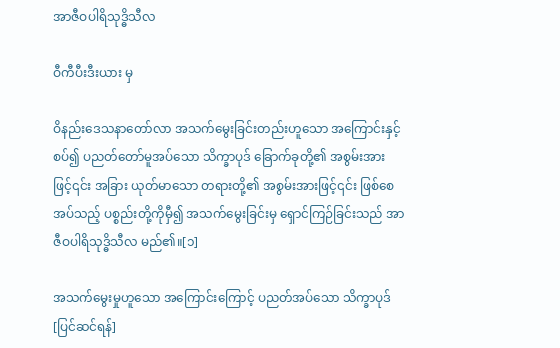အာဇီဝပါရိသုဒ္ဓိသီလ

ဝီကီပီးဒီးယား မှ

ဝိနည်းဒေသနာတော်လာ အသက်မွေးခြင်းတည်းဟူသော အကြောင်းနှင့်စပ်၍ ပညတ်တော်မူအပ်သော သိက္ခာပုဒ် ခြောက်ခုတို့၏ အစွမ်းအားဖြင့်၎င်း အခြား ယုတ်မာသော တရားတို့၏ အစွမ်းအားဖြင့်၎င်း ဖြစ်စေအပ်သည့် ပစ္စည်းတို့ကိုမှီ၍ အသက်မွေးခြင်းမှ ရှောင်ကြဉ်ခြင်းသည် အာဇီဝပါရိသုဒ္ဓိသီလ မည်၏။[၁]

အသက်မွေးမှုဟူသော အကြောင်းကြောင့် ပညတ်အပ်သော သိက္ခာပုဒ်[ပြင်ဆင်ရန်]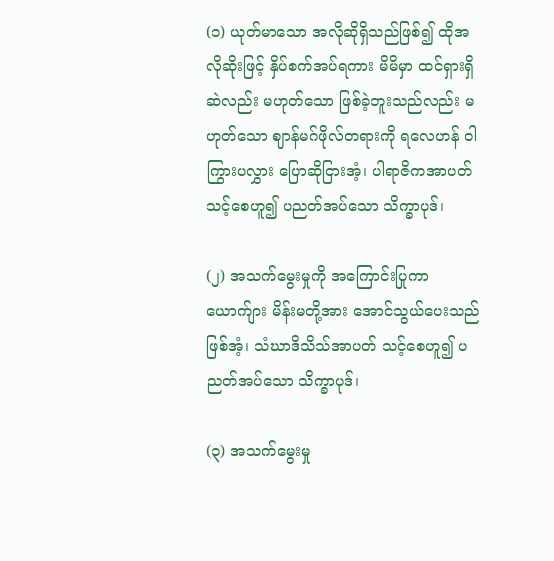(၁) ယုတ်မာသော အလိုဆိုရှိသည်ဖြစ်၍ ထိုအလိုဆိုးဖြင့် နှိပ်စက်အပ်ရကား မိမိမှာ ထင်ရှားရှိဆဲလည်း မဟုတ်သော ဖြစ်ခဲ့ဘူးသည်လည်း မဟုတ်သော ဈာန်မဂ်ဖိုလ်တရားကို ရလေဟန် ဝါကြွားပလွှား ပြောဆိုငြားအံ့၊ ပါရာဇိကအာပတ် သင့်စေဟူ၍ ပညတ်အပ်သော သိက္ခာပုဒ်၊

(၂) အသက်မွေးမှုကို အကြောင်းပြုကာ ယောက်ျား မိန်းမတို့အား အောင်သွယ်ပေးသည်ဖြစ်အံ့၊ သံဃာဒိသိသ်အာပတ် သင့်စေဟူ၍ ပညတ်အပ်သော သိက္ခာပုဒ်၊

(၃) အသက်မွေးမှု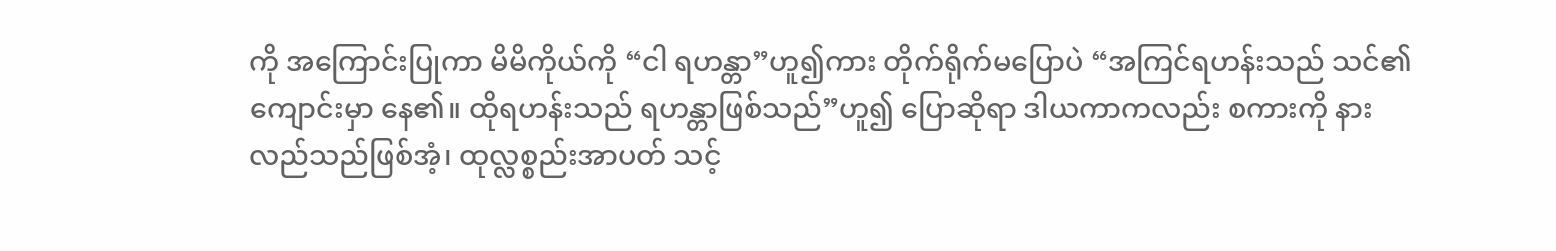ကို အကြောင်းပြုကာ မိမိကိုယ်ကို “ငါ ရဟန္တာ”ဟူ၍ကား တိုက်ရိုက်မပြောပဲ “အကြင်ရဟန်းသည် သင်၏ကျောင်းမှာ နေ၏။ ထိုရဟန်းသည် ရဟန္တာဖြစ်သည်”ဟူ၍ ပြောဆိုရာ ဒါယကာကလည်း စကားကို နားလည်သည်ဖြစ်အံ့၊ ထုလ္လစ္စည်းအာပတ် သင့်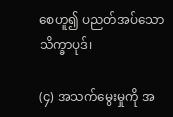စေဟူ၍ ပညတ်အပ်သော သိက္ခာပုဒ်၊

(၄) အသက်မွေးမှုကို အ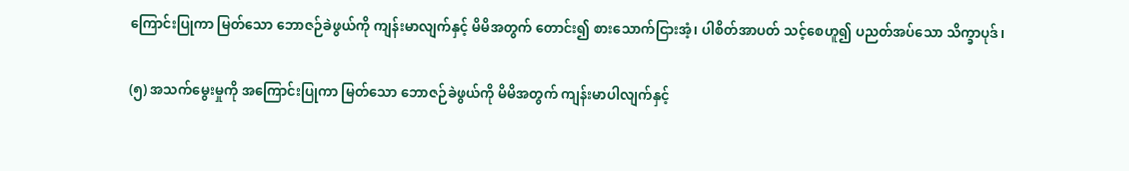ကြောင်းပြုကာ မြတ်သော ဘောဇဉ်ခဲဖွယ်ကို ကျန်းမာလျက်နှင့် မိမိအတွက် တောင်း၍ စားသောက်ငြားအံ့၊ ပါစိတ်အာပတ် သင့်စေဟူ၍ ပညတ်အပ်သော သိက္ခာပုဒ်၊

(၅) အသက်မွေးမှုကို အကြောင်းပြုကာ မြတ်သော ဘောဇဉ်ခဲဖွယ်ကို မိမိအတွက် ကျန်းမာပါလျက်နှင့်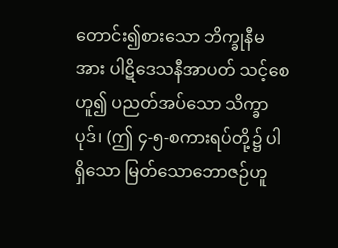တောင်း၍စားသော ဘိက္ခုနီမအား ပါဋိဒေသနီအာပတ် သင့်စေဟူ၍ ပညတ်အပ်သော သိက္ခာပုဒ်၊ (ဤ ၄-၅-စကားရပ်တို့၌ ပါရှိသော မြတ်သောဘောဇဉ်ဟူ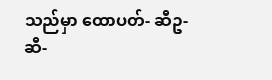သည်မှာ ထောပတ်- ဆီဥ- ဆီ-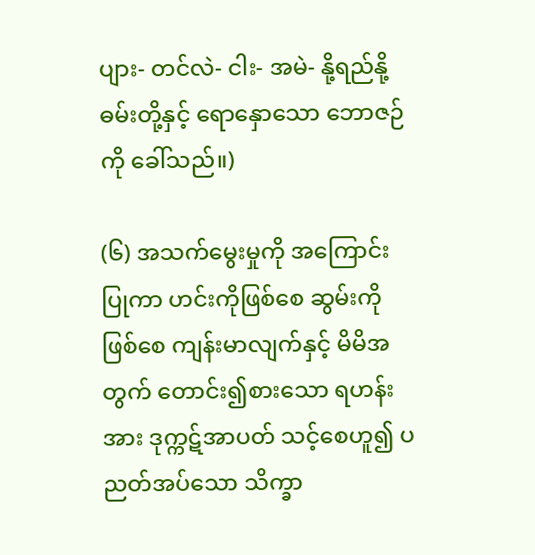ပျား- တင်လဲ- ငါး- အမဲ- နို့ရည်နို့ဓမ်းတို့နှင့် ရောနှောသော ဘောဇဉ်ကို ခေါ်သည်။)

(၆) အသက်မွေးမှုကို အကြောင်းပြုကာ ဟင်းကိုဖြစ်စေ ဆွမ်းကိုဖြစ်စေ ကျန်းမာလျက်နှင့် မိမိအတွက် တောင်း၍စားသော ရဟန်းအား ဒုက္ကဋ်အာပတ် သင့်စေဟူ၍ ပညတ်အပ်သော သိက္ခာ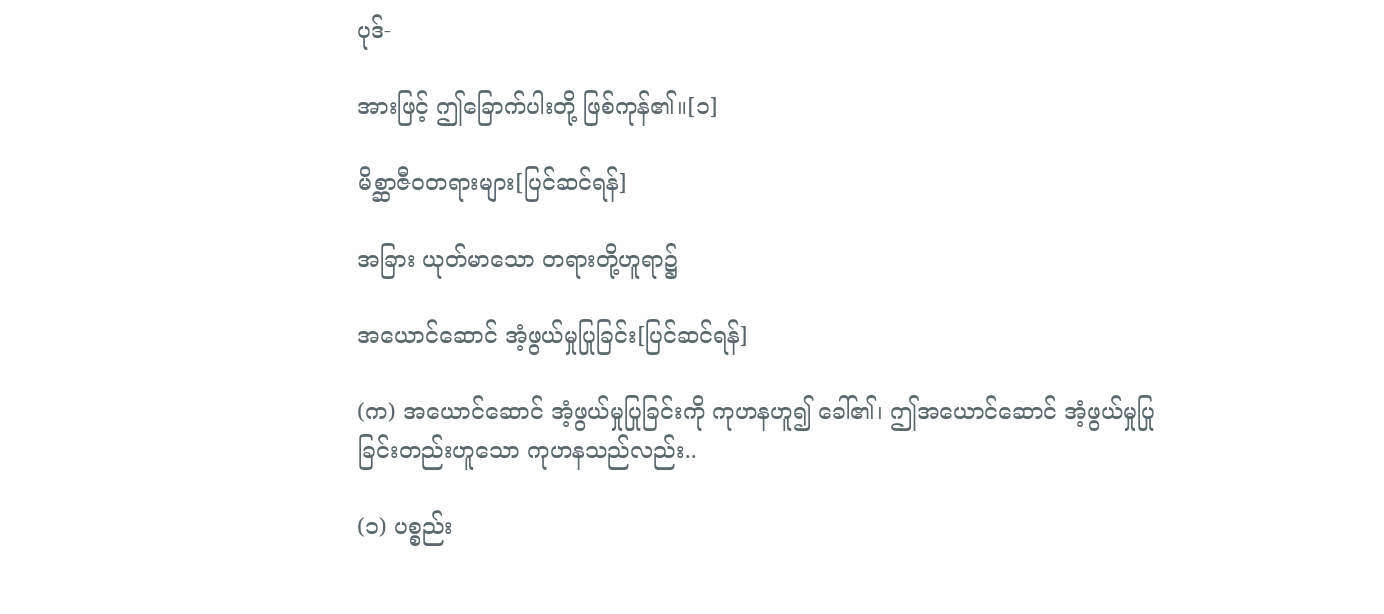ပုဒ်-

အားဖြင့် ဤခြောက်ပါးတို့ ဖြစ်ကုန်၏။[၁]

မိစ္ဆာဇီဝတရားများ[ပြင်ဆင်ရန်]

အခြား ယုတ်မာသော တရားတို့ဟူရာ၌

အယောင်ဆောင် အံ့ဖွယ်မှုပြုခြင်း[ပြင်ဆင်ရန်]

(က) အယောင်ဆောင် အံ့ဖွယ်မှုပြုခြင်းကို ကုဟနဟူ၍ ခေါ်၏၊ ဤအယောင်ဆောင် အံ့ဖွယ်မှုပြုခြင်းတည်းဟူသော ကုဟနသည်လည်း..

(၁) ပစ္စည်း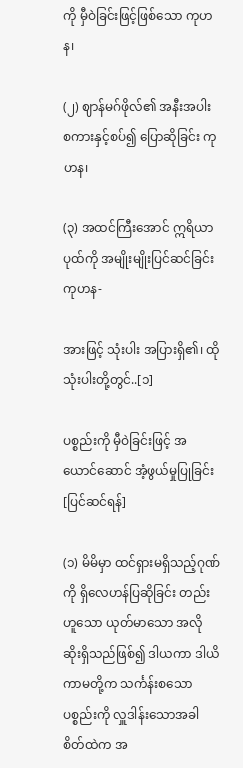ကို မှီဝဲခြင်းဖြင့်ဖြစ်သော ကုဟန၊

(၂) ဈာန်မဂ်ဖိုလ်၏ အနီးအပါး စကားနှင့်စပ်၍ ပြောဆိုခြင်း ကုဟန၊

(၃) အထင်ကြီးအောင် ဣရိယာပုထ်ကို အမျိုးမျိုးပြင်ဆင်ခြင်း ကုဟန-

အားဖြင့် သုံးပါး အပြားရှိ၏၊ ထိုသုံးပါးတို့တွင်..[၁]

ပစ္စည်းကို မှီဝဲခြင်းဖြင့် အယောင်ဆောင် အံ့ဖွယ်မှုပြုခြင်း[ပြင်ဆင်ရန်]

(၁) မိမိမှာ ထင်ရှားမရှိသည့်ဂုဏ်ကို ရှိလေဟန်ပြဆိုခြင်း တည်းဟူသော ယုတ်မာသော အလိုဆိုးရှိသည်ဖြစ်၍ ဒါယကာ ဒါယိကာမတို့က သင်္ကန်းစသော ပစ္စည်းကို လှူဒါန်းသောအခါ စိတ်ထဲက အ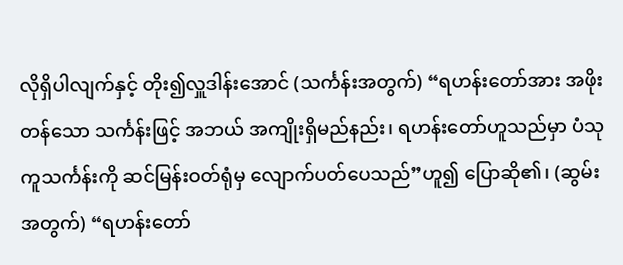လိုရှိပါလျက်နှင့် တိုး၍လှူဒါန်းအောင် (သင်္ကန်းအတွက်) “ရဟန်းတော်အား အဖိုးတန်သော သင်္ကန်းဖြင့် အဘယ် အကျိုးရှိမည်နည်း၊ ရဟန်းတော်ဟူသည်မှာ ပံသုကူသင်္ကန်းကို ဆင်မြန်းဝတ်ရုံမှ လျောက်ပတ်ပေသည်”ဟူ၍ ပြောဆို၏၊ (ဆွမ်းအတွက်) “ရဟန်းတော်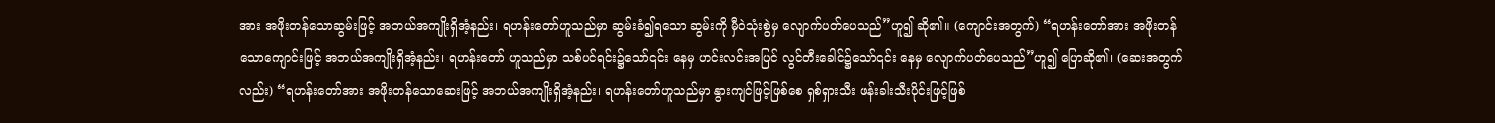အား အဖိုးတန်သောဆွမ်းဖြင့် အဘယ်အကျိုးရှိအံ့နည်း၊ ရဟန်းတော်ဟူသည်မှာ ဆွမ်းခံ၍ရသော ဆွမ်းကို မှီဝဲသုံးစွဲမှ လျောက်ပတ်ပေသည်”ဟူ၍ ဆို၏။ (ကျောင်းအတွက်) “ရဟန်းတော်အား အဖိုးတန်သောကျောင်းဖြင့် အဘယ်အကျိုးရှိအံ့နည်း၊ ရဟန်းတော် ဟူသည်မှာ သစ်ပင်ရင်း၌သော်၎င်း နေမှ ဟင်းလင်းအပြင် လွင်တီးခေါင်၌သော်၎င်း နေမှ လျောက်ပတ်ပေသည်”ဟူ၍ ပြောဆို၏၊ (ဆေးအတွက်လည်း) “ရဟန်းတော်အား အဖိုးတန်သောဆေးဖြင့် အဘယ်အကျိုးရှိအံ့နည်း၊ ရဟန်းတော်ဟူသည်မှာ နွားကျင်ဖြင့်ဖြစ်စေ ရှစ်ရှားသီး ဖန်းခါးသီးပိုင်းဖြင့်ဖြစ်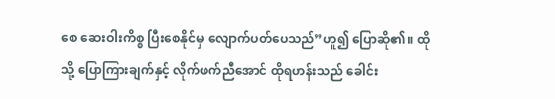စေ ဆေးဝါးကိစ္စ ပြီးစေနိုင်မှ လျောက်ပတ်ပေသည်”ဟူ၍ ပြောဆို၏။ ထိုသို့ ပြောကြားချက်နှင့် လိုက်ဖက်ညီအောင် ထိုရဟန်းသည် ခေါင်း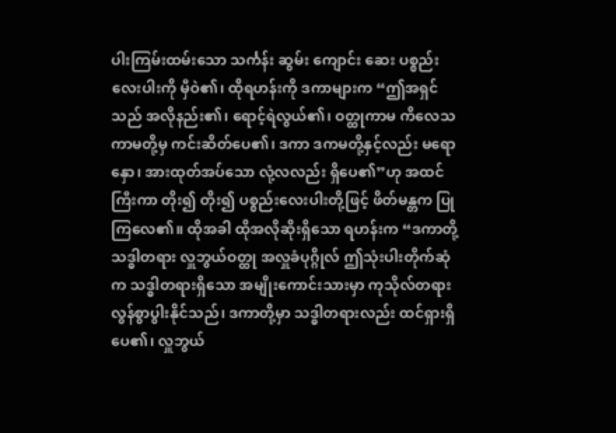ပါးကြမ်းထမ်းသော သင်္ကန်း ဆွမ်း ကျောင်း ဆေး ပစ္စည်းလေးပါးကို မှီဝဲ၏၊ ထိုရဟန်းကို ဒကာများက “ဤအရှင်သည် အလိုနည်း၏၊ ရောင့်ရဲလွယ်၏၊ ဝတ္ထုကာမ ကိလေသကာမတို့မှ ကင်းဆိတ်ပေ၏၊ ဒကာ ဒကမတို့နှင့်လည်း မရောနှော၊ အားထုတ်အပ်သော လုံ့လလည်း ရှိပေ၏”ဟု အထင်ကြီးကာ တိုး၍ တိုး၍ ပစ္စည်းလေးပါးတို့ဖြင့် ဖိတ်မန္တက ပြုကြလေ၏။ ထိုအခါ ထိုအလိုဆိုးရှိသော ရဟန်းက “ဒကာတို့ သဒ္ဓါတရား လှူဘွယ်ဝတ္ထု အလှူခံပုဂ္ဂိုလ် ဤသုံးပါးတိုက်ဆုံက သဒ္ဓါတရားရှိသော အမျိုးကောင်းသားမှာ ကုသိုလ်တရား လွန်စွာပွါးနိုင်သည်၊ ဒကာတို့မှာ သဒ္ဓါတရားလည်း ထင်ရှားရှိပေ၏၊ လှူဘွယ်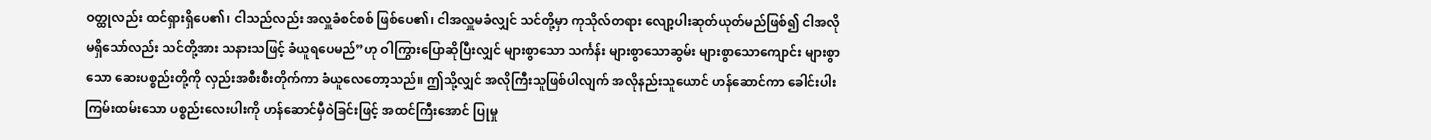ဝတ္ထုလည်း ထင်ရှားရှိပေ၏၊ ငါသည်လည်း အလှူခံစင်စစ် ဖြစ်ပေ၏၊ ငါအလှူမခံလျှင် သင်တို့မှာ ကုသိုလ်တရား လျော့ပါးဆုတ်ယုတ်မည်ဖြစ်၍ ငါအလိုမရှိသော်လည်း သင်တို့အား သနားသဖြင့် ခံယူရပေမည်”ဟု ဝါကြွားပြောဆိုပြီးလျှင် များစွာသော သင်္ကန်း များစွာသောဆွမ်း များစွာသောကျောင်း များစွာသော ဆေးပစ္စည်းတို့ကို လှည်းအစီးစီးတိုက်ကာ ခံယူလေတော့သည်။ ဤသို့လျှင် အလိုကြီးသူဖြစ်ပါလျက် အလိုနည်းသူယောင် ဟန်ဆောင်ကာ ခေါင်းပါးကြမ်းထမ်းသော ပစ္စည်းလေးပါးကို ဟန်ဆောင်မှီဝဲခြင်းဖြင့် အထင်ကြီးအောင် ပြုမှု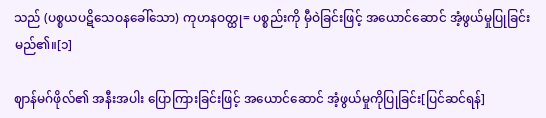သည် (ပစ္စယပဋိသေဝနခေါ်သော) ကုဟနဝတ္ထု= ပစ္စည်းကို မှီဝဲခြင်းဖြင့် အယောင်ဆောင် အံ့ဖွယ်မှုပြုခြင်း မည်၏။[၁]

ဈာန်မဂ်ဖိုလ်၏ အနီးအပါး ပြောကြားခြင်းဖြင့် အယောင်ဆောင် အံ့ဖွယ်မှုကိုပြုခြင်း[ပြင်ဆင်ရန်]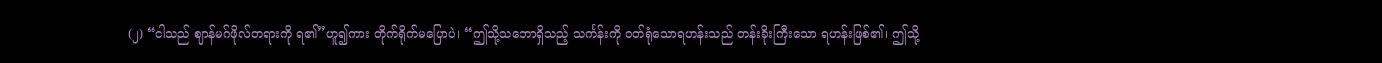(၂) “ငါသည် ဈာန်မဂ်ဖိုလ်တရားကို ရ၏”ဟူ၍ကား တိုက်ရိုက်မပြောပဲ၊ “ဤသို့သဘောရှိသည့် သင်္ကန်းကို ဝတ်ရုံသောရဟန်းသည် တန်းခိုးကြီးသော ရဟန်းဖြစ်၏၊ ဤသို့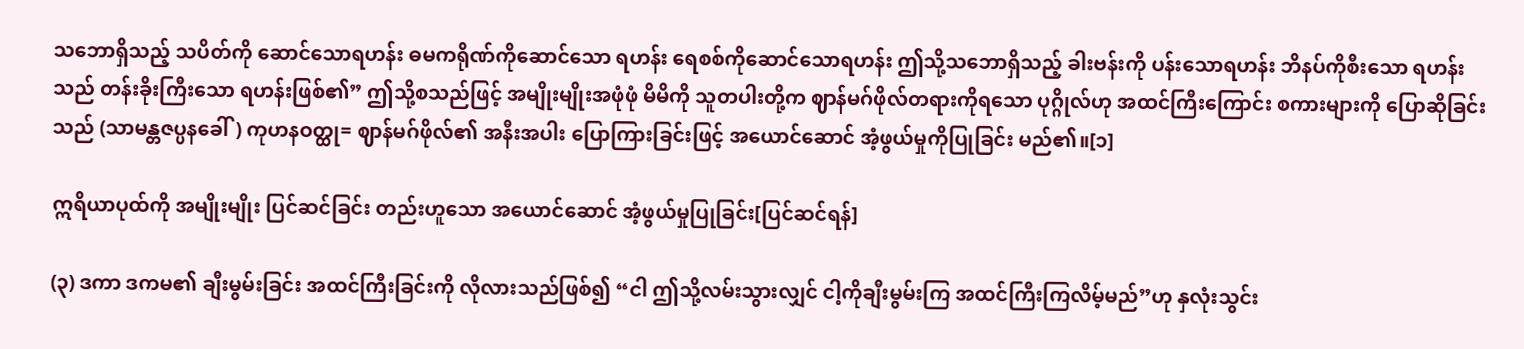သဘောရှိသည့် သပိတ်ကို ဆောင်သောရဟန်း ဓမကရိုဏ်ကိုဆောင်သော ရဟန်း ရေစစ်ကိုဆောင်သောရဟန်း ဤသို့သဘောရှိသည့် ခါးဗန်းကို ပန်းသောရဟန်း ဘိနပ်ကိုစီးသော ရဟန်းသည် တန်းခိုးကြီးသော ရဟန်းဖြစ်၏” ဤသို့စသည်ဖြင့် အမျိုးမျိုးအဖုံဖုံ မိမိကို သူတပါးတို့က ဈာန်မဂ်ဖိုလ်တရားကိုရသော ပုဂ္ဂိုလ်ဟု အထင်ကြီးကြောင်း စကားများကို ပြောဆိုခြင်းသည် (သာမန္တဇပ္ပနခေါ်) ကုဟနဝတ္ထု= ဈာန်မဂ်ဖိုလ်၏ အနီးအပါး ပြောကြားခြင်းဖြင့် အယောင်ဆောင် အံ့ဖွယ်မှုကိုပြုခြင်း မည်၏။[၁]

ဣရိယာပုထ်ကို အမျိုးမျိုး ပြင်ဆင်ခြင်း တည်းဟူသော အယောင်ဆောင် အံ့ဖွယ်မှုပြုခြင်း[ပြင်ဆင်ရန်]

(၃) ဒကာ ဒကမ၏ ချီးမွမ်းခြင်း အထင်ကြီးခြင်းကို လိုလားသည်ဖြစ်၍ “ငါ ဤသို့လမ်းသွားလျှင် ငါ့ကိုချီးမွမ်းကြ အထင်ကြီးကြလိမ့်မည်”ဟု နှလုံးသွင်း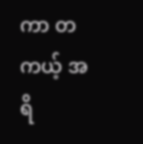ကာ တကယ့် အရိ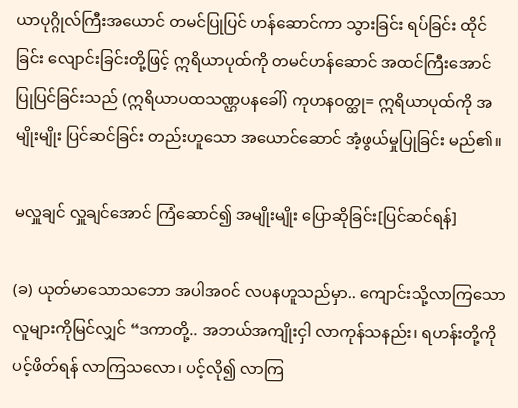ယာပုဂ္ဂိုလ်ကြီးအယောင် တမင်ပြုပြင် ဟန်ဆောင်ကာ သွားခြင်း ရပ်ခြင်း ထိုင်ခြင်း လျောင်းခြင်းတို့ဖြင့် ဣရိယာပုထ်ကို တမင်ဟန်ဆောင် အထင်ကြီးအောင် ပြုပြင်ခြင်းသည် (ဣရိယာပထသဏ္ဌပနခေါ်) ကုဟနဝတ္ထု= ဣရိယာပုထ်ကို အမျိုးမျိုး ပြင်ဆင်ခြင်း တည်းဟူသော အယောင်ဆောင် အံ့ဖွယ်မှုပြုခြင်း မည်၏။

မလှူချင် လှူချင်အောင် ကြံဆောင်၍ အမျိုးမျိုး ပြောဆိုခြင်း[ပြင်ဆင်ရန်]

(ခ) ယုတ်မာသောသဘော အပါအဝင် လပနဟူသည်မှာ.. ကျောင်းသို့လာကြသော လူများကိုမြင်လျှင် “ဒကာတို့.. အဘယ်အကျိုးငှါ လာကုန်သနည်း၊ ရဟန်းတို့ကို ပင့်ဖိတ်ရန် လာကြသလော၊ ပင့်လို၍ လာကြ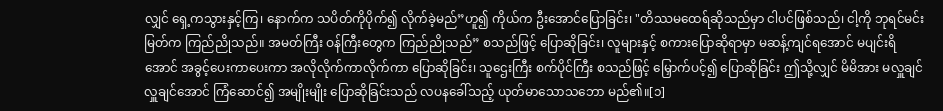လျှင် ရှေ့ကသွားနှင့်ကြ၊ နောက်က သပိတ်ကိုပိုက်၍ လိုက်ခဲ့မည်”ဟူ၍ ကိုယ်က ဦးအောင်ပြောခြင်း၊ "တိဿမထေရ်ဆိုသည်မှာ ငါပင်ဖြစ်သည်၊ ငါ့ကို ဘုရင်မင်းမြတ်က ကြည်ညိုသည်။ အမတ်ကြီး ဝန်ကြီးတွေက ကြည်ညိုသည်” စသည်ဖြင့် ပြောဆိုခြင်း၊ လူများနှင့် စကားပြောဆိုရာမှာ မဆန့်ကျင်ရအောင် မပျင်းရိအောင် အခွင့်ပေးကာပေးကာ အလိုလိုက်ကာလိုက်ကာ ပြောဆိုခြင်း၊ သူဌေးကြီး စက်ပိုင်ကြီး စသည်ဖြင့် မြှောက်ပင့်၍ ပြောဆိုခြင်း ဤသို့လျှင် မိမိအား မလှူချင် လှူချင်အောင် ကြံဆောင်၍ အမျိုးမျိုး ပြောဆိုခြင်းသည် လပနခေါ်သည့် ယုတ်မာသောသဘော မည်၏။[၁]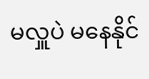မလှူပဲ မနေနိုင်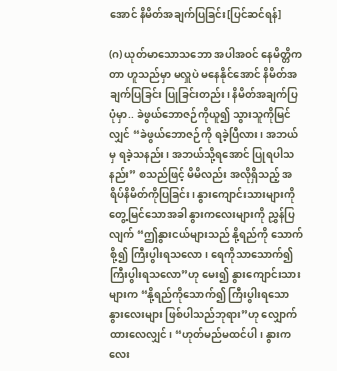အောင် နိမိတ်အချက်ပြခြင်း[ပြင်ဆင်ရန်]

(ဂ) ယုတ်မာသောသဘော အပါအဝင် နေမိတ္တိကတာ ဟူသည်မှာ မလှူပဲ မနေနိုင်အောင် နိမိတ်အချက်ပြခြင်း ပြုခြင်းတည်း၊ နိမိတ်အချက်ပြပုံမှာ.. ခဲဖွယ်ဘောဇဉ်ကိုယူ၍ သွားသူကိုမြင်လျှင် “ခဲဖွယ်ဘောဇဉ်ကို ရခဲ့ပြီလား၊ အဘယ်မှ ရခဲ့သနည်း၊ အဘယ်သို့ရအောင် ပြုရပါသနည်း” စသည်ဖြင့် မိမိလည်း အလိုရှိသည့် အရိပ်နိမိတ်ကိုပြခြင်း၊ နွားကျောင်းသားများကို တွေ့မြင်သောအခါ နွားကလေးများကို ညွှန်ပြလျက် “ဤနွားငယ်များသည် နို့ရည်ကို သောက်စို့၍ ကြီးပွါးရသလော၊ ရေကိုသာသောက်၍ ကြီးပွါးရသလော”ဟု မေး၍ နွားကျောင်းသားများက “နို့ရည်ကိုသောက်၍ ကြီးပွါးရသော နွားလေးများ ဖြစ်ပါသည်ဘုရား”ဟု လျှောက်ထားလေလျှင်၊ “ဟုတ်မည်မထင်ပါ၊ နွားကလေး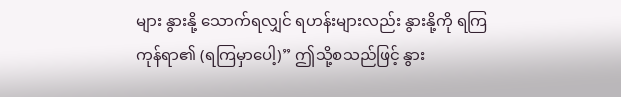များ နွားနို့ သောက်ရလျှင် ရဟန်းများလည်း နွားနို့ကို ရကြကုန်ရာ၏ (ရကြမှာပေါ့)” ဤသို့စသည်ဖြင့် နွား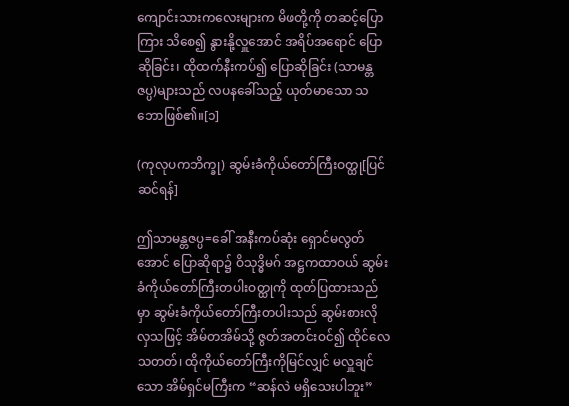ကျောင်းသားကလေးများက မိဖတို့ကို တဆင့်ပြောကြား သိစေ၍ နွားနို့လှူအောင် အရိပ်အရောင် ပြောဆိုခြင်း၊ ထိုထက်နီးကပ်၍ ပြောဆိုခြင်း (သာမန္တဇပ္ပ)များသည် လပနခေါ်သည့် ယုတ်မာသော သဘောဖြစ်၏။[၁]

(ကုလုပကဘိက္ခု) ဆွမ်းခံကိုယ်တော်ကြီးဝတ္ထု[ပြင်ဆင်ရန်]

ဤသာမန္တဇပ္ပ=ခေါ် အနီးကပ်ဆုံး ရှောင်မလွတ်အောင် ပြောဆိုရာ၌ ဝိသုဒ္ဓိမဂ် အဋ္ဌကထာဝယ် ဆွမ်းခံကိုယ်တော်ကြီးတပါးဝတ္ထုကို ထုတ်ပြထားသည်မှာ ဆွမ်းခံကိုယ်တော်ကြီးတပါးသည် ဆွမ်းစားလိုလှသဖြင့် အိမ်တအိမ်သို့ ဇွတ်အတင်းဝင်၍ ထိုင်လေသတတ်၊ ထိုကိုယ်တော်ကြီးကိုမြင်လျှင် မလှူချင်သော အိမ်ရှင်မကြီးက “ဆန်လဲ မရှိသေးပါဘူး”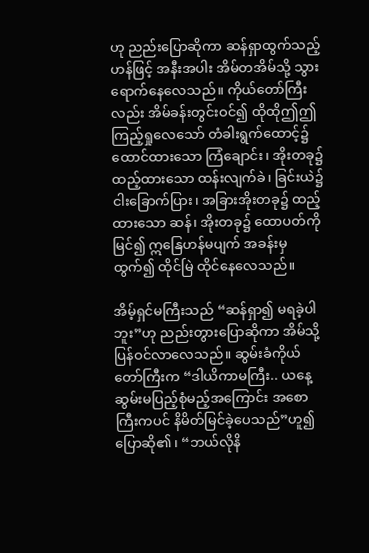ဟု ညည်းပြောဆိုကာ ဆန်ရှာထွက်သည့်ဟန်ဖြင့် အနီးအပါး အိမ်တအိမ်သို့ သွားရောက်နေလေသည်။ ကိုယ်တော်ကြီးလည်း အိမ်ခန်းတွင်းဝင်၍ ထိုထိုဤဤ ကြည့်ရှုလေသော် တံခါးရွက်ထောင့်၌ ထောင်ထားသော ကြံချောင်း၊ အိုးတခု၌ ထည့်ထားသော ထန်းလျက်ခဲ၊ ခြင်းယဲ၌ ငါးခြောက်ပြား၊ အခြားအိုးတခု၌ ထည့်ထားသော ဆန်၊ အိုးတခု၌ ထောပတ်ကိုမြင်၍ ဣနြေဟန်မပျက် အခန်းမှထွက်၍ ထိုင်မြဲ ထိုင်နေလေသည်။

အိမ့်ရှင်မကြီးသည် “ဆန်ရှာ၍ မရခဲ့ပါဘူး”ဟု ညည်းတွားပြောဆိုကာ အိမ်သို့ ပြန်ဝင်လာလေသည်။ ဆွမ်းခံကိုယ်တော်ကြီးက “ဒါယိကာမကြီး.. ယနေ့ ဆွမ်းမပြည့်စုံမည့်အကြောင်း အစောကြီးကပင် နိမိတ်မြင်ခဲ့ပေသည်”ဟူ၍ ပြောဆို၏၊ “ဘယ်လိုနိ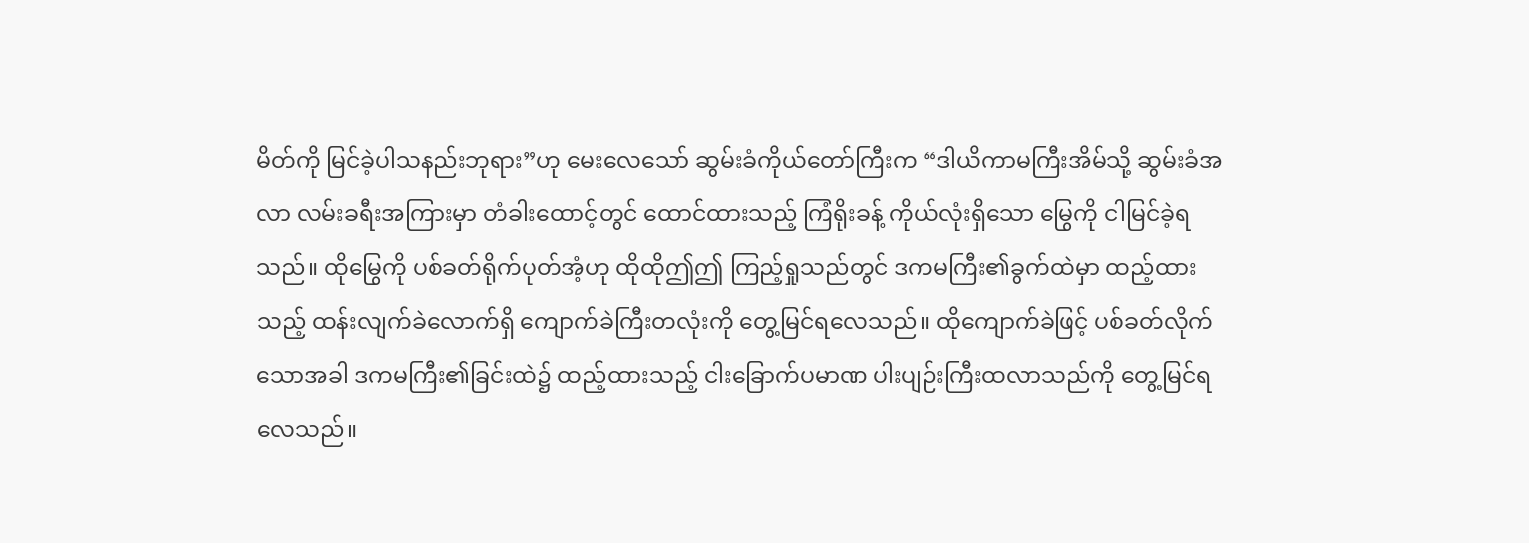မိတ်ကို မြင်ခဲ့ပါသနည်းဘုရား”ဟု မေးလေသော် ဆွမ်းခံကိုယ်တော်ကြီးက “ဒါယိကာမကြီးအိမ်သို့ ဆွမ်းခံအလာ လမ်းခရီးအကြားမှာ တံခါးထောင့်တွင် ထောင်ထားသည့် ကြံရိုးခန့် ကိုယ်လုံးရှိသော မြွေကို ငါမြင်ခဲ့ရသည်။ ထိုမြွေကို ပစ်ခတ်ရိုက်ပုတ်အံ့ဟု ထိုထိုဤဤ ကြည့်ရှုသည်တွင် ဒကမကြီး၏ခွက်ထဲမှာ ထည့်ထားသည့် ထန်းလျက်ခဲလောက်ရှိ ကျောက်ခဲကြီးတလုံးကို တွေ့မြင်ရလေသည်။ ထိုကျောက်ခဲဖြင့် ပစ်ခတ်လိုက်သောအခါ ဒကမကြီး၏ခြင်းထဲ၌ ထည့်ထားသည့် ငါးခြောက်ပမာဏ ပါးပျဉ်းကြီးထလာသည်ကို တွေ့မြင်ရလေသည်။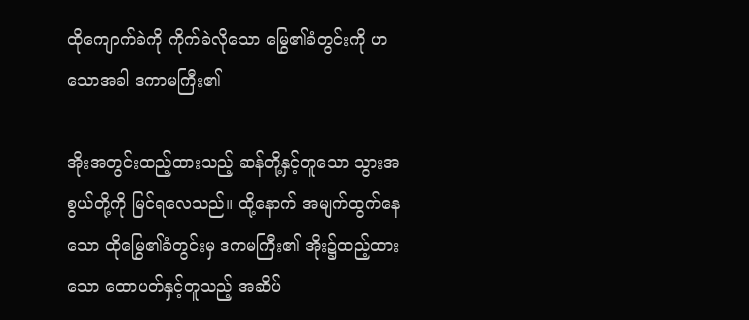ထိုကျောက်ခဲကို ကိုက်ခဲလိုသော မြွေ၏ခံတွင်းကို ဟသောအခါ ဒကာမကြီး၏

အိုးအတွင်းထည့်ထားသည့် ဆန်တို့နှင့်တူသော သွားအစွယ်တို့ကို မြင်ရလေသည်။ ထို့နောက် အမျက်ထွက်နေသော ထိုမြွေ၏ခံတွင်းမှ ဒကမကြီး၏ အိုး၌ထည့်ထားသော ထောပတ်နှင့်တူသည့် အဆိပ်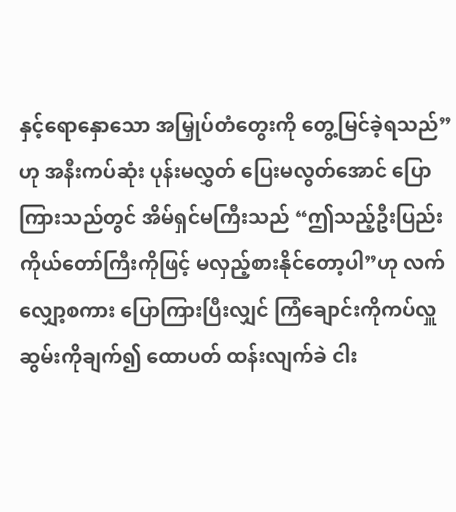နှင့်ရောနှောသော အမြှုပ်တံတွေးကို တွေ့မြင်ခဲ့ရသည်”ဟု အနီးကပ်ဆုံး ပုန်းမလွှတ် ပြေးမလွတ်အောင် ပြောကြားသည်တွင် အိမ်ရှင်မကြီးသည် “ဤသည့်ဦးပြည်း ကိုယ်တော်ကြီးကိုဖြင့် မလှည့်စားနိုင်တော့ပါ”ဟု လက်လျှော့စကား ပြောကြားပြီးလျှင် ကြံချောင်းကိုကပ်လှူ ဆွမ်းကိုချက်၍ ထောပတ် ထန်းလျက်ခဲ ငါး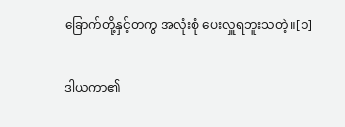ခြောက်တို့နှင့်တကွ အလုံးစုံ ပေးလှူရဘူးသတဲ့။[၁]

ဒါယကာ၏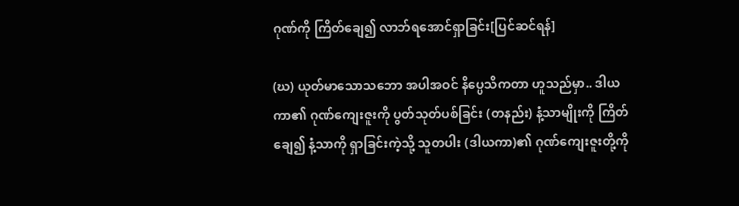ဂုဏ်ကို ကြိတ်ချေ၍ လာဘ်ရအောင်ရှာခြင်း[ပြင်ဆင်ရန်]

(ဃ) ယုတ်မာသောသဘော အပါအဝင် နိပ္ပေသိကတာ ဟူသည်မှာ.. ဒါယကာ၏ ဂုဏ်ကျေးဇူးကို ပွတ်သုတ်ပစ်ခြင်း (တနည်း) နံ့သာမျိုးကို ကြိတ်ချေ၍ နံ့သာကို ရှာခြင်းကဲ့သို့ သူတပါး (ဒါယကာ)၏ ဂုဏ်ကျေးဇူးတို့ကို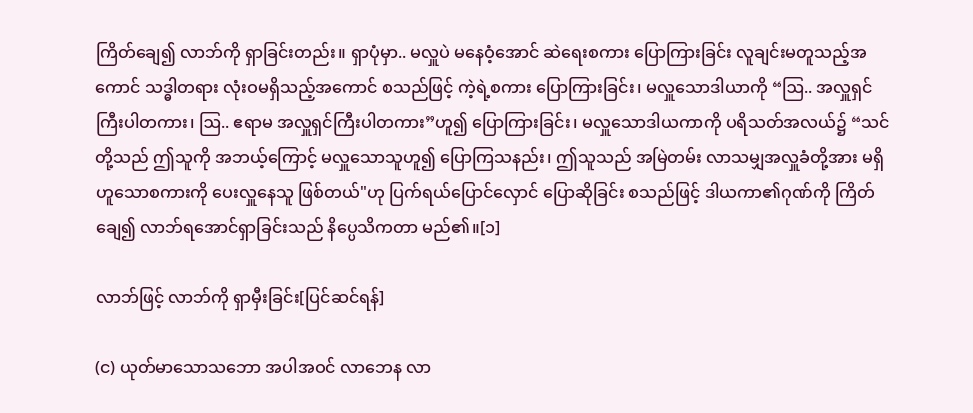ကြိတ်ချေ၍ လာဘ်ကို ရှာခြင်းတည်း။ ရှာပုံမှာ.. မလှူပဲ မနေဝံ့အောင် ဆဲရေးစကား ပြောကြားခြင်း လူချင်းမတူသည့်အကောင် သဒ္ဓါတရား လုံးဝမရှိသည့်အကောင် စသည်ဖြင့် ကဲ့ရဲ့စကား ပြောကြားခြင်း၊ မလှူသောဒါယာကို “ဩ.. အလှူရှင်ကြီးပါတကား၊ ဩ.. ဧရာမ အလှူရှင်ကြီးပါတကား”ဟူ၍ ပြောကြားခြင်း၊ မလှူသောဒါယကာကို ပရိသတ်အလယ်၌ “သင်တို့သည် ဤသူကို အဘယ့်ကြောင့် မလှူသောသူဟူ၍ ပြောကြသနည်း၊ ဤသူသည် အမြဲတမ်း လာသမျှအလှူခံတို့အား မရှိဟူသောစကားကို ပေးလှူနေသူ ဖြစ်တယ်"ဟု ပြက်ရယ်ပြောင်လှောင် ပြောဆိုခြင်း စသည်ဖြင့် ဒါယကာ၏ဂုဏ်ကို ကြိတ်ချေ၍ လာဘ်ရအောင်ရှာခြင်းသည် နိပ္ပေသိကတာ မည်၏။[၁]

လာဘ်ဖြင့် လာဘ်ကို ရှာမှီးခြင်း[ပြင်ဆင်ရန်]

(င) ယုတ်မာသောသဘော အပါအဝင် လာဘေန လာ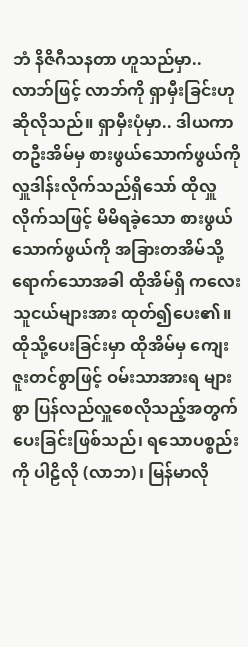ဘံ နိဇိဂီသနတာ ဟူသည်မှာ.. လာဘ်ဖြင့် လာဘ်ကို ရှာမှီးခြင်းဟု ဆိုလိုသည်။ ရှာမှီးပုံမှာ.. ဒါယကာတဦးအိမ်မှ စားဖွယ်သောက်ဖွယ်ကို လှူဒါန်းလိုက်သည်ရှိသော် ထိုလှူလိုက်သဖြင့် မိမိရခဲ့သော စားဖွယ်သောက်ဖွယ်ကို အခြားတအိမ်သို့ ရောက်သောအခါ ထိုအိမ်ရှိ ကလေးသူငယ်များအား ထုတ်၍ပေး၏။ ထိုသို့ပေးခြင်းမှာ ထိုအိမ်မှ ကျေးဇူးတင်စွာဖြင့် ဝမ်းသာအားရ များစွာ ပြန်လည်လှူစေလိုသည့်အတွက် ပေးခြင်းဖြစ်သည်၊ ရသောပစ္စည်းကို ပါဠိလို (လာဘ)၊ မြန်မာလို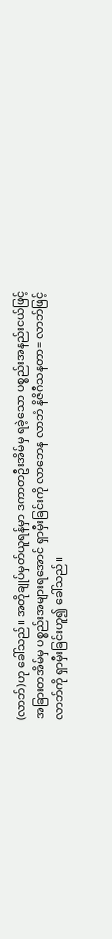(လာဘ်)ဟု ခေါ်သည်။ အတိုချုပ်မှတ်ယူရန်မှာ ဒကာတဦးအိမ်မှ ရခဲ့သော ပစ္စည်းအနည်းငယ်ဖြင့် အခြားတအိမ်မှ ပစ္စည်းအများရအောင် ရှာမှီးခြင်းကို လာဘေန လာဘံ နိဇိဂီသနတာ= လာဘ်ဖြင့် လာဘ်ကို ရှာမှီးခြင်းဟူ၍ ခေါ်သည်။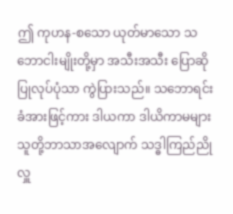ဤ ကုဟန-စသော ယုတ်မာသော သဘောငါးမျိုးတို့မှာ အသီးအသီး ပြောဆိုပြုလုပ်ပုံသာ ကွဲပြားသည်။ သဘောရင်းခံအားဖြင့်ကား ဒါယကာ ဒါယိကာမများ သူတို့ဘာသာအလျောက် သဒ္ဓါကြည်ညို လှူ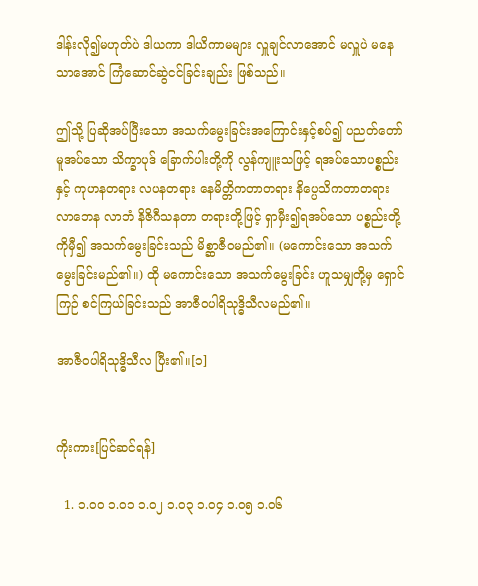ဒါန်းလို၍မဟုတ်ပဲ ဒါယကာ ဒါယိကာမများ လှူချင်လာအောင် မလှူပဲ မနေသာအောင် ကြံဆောင်ဆွဲငင်ခြင်းချည်း ဖြစ်သည်။

ဤသို့ ပြဆိုအပ်ပြီးသော အသက်မွေးခြင်းအကြောင်းနှင့်စပ်၍ ပညတ်တော်မူအပ်သော သိက္ခာပုဒ် ခြောက်ပါးတို့ကို လွန်ကျူးသဖြင့် ရအပ်သောပစ္စည်းနှင့် ကုဟနတရား လပနတရား နေမိတ္တိကတာတရား နိပ္ပေသိကတာတရား လာဘေန လာဘံ နိဇိဂီသနတာ တရားတို့ဖြင့် ရှာမှီး၍ရအပ်သော ပစ္စည်းတို့ကိုမှီ၍ အသက်မွေးခြင်းသည် မိစ္ဆာဇီဝမည်၏။ (မကောင်းသော အသက်မွေးခြင်းမည်၏။) ထို မကောင်းသော အသက်မွေးခြင်း ဟူသမျှတို့မှ ရှောင်ကြဉ် စင်ကြယ်ခြင်းသည် အာဇီဝပါရိသုဒ္ဓိသီလမည်၏။

အာဇီဝပါရိသုဒ္ဓိသီလ ပြီး၏။[၁]


ကိုးကား[ပြင်ဆင်ရန်]

  1. ၁.၀၀ ၁.၀၁ ၁.၀၂ ၁.၀၃ ၁.၀၄ ၁.၀၅ ၁.၀၆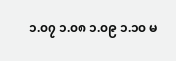၁.၀၇ ၁.၀၈ ၁.၀၉ ၁.၁၀ မ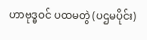ဟာဗုဒ္ဓဝင် ပထမတွဲ (ပဌမပိုင်း)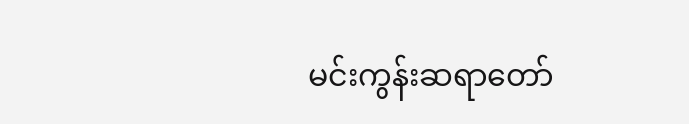မင်းကွန်းဆရာတော်